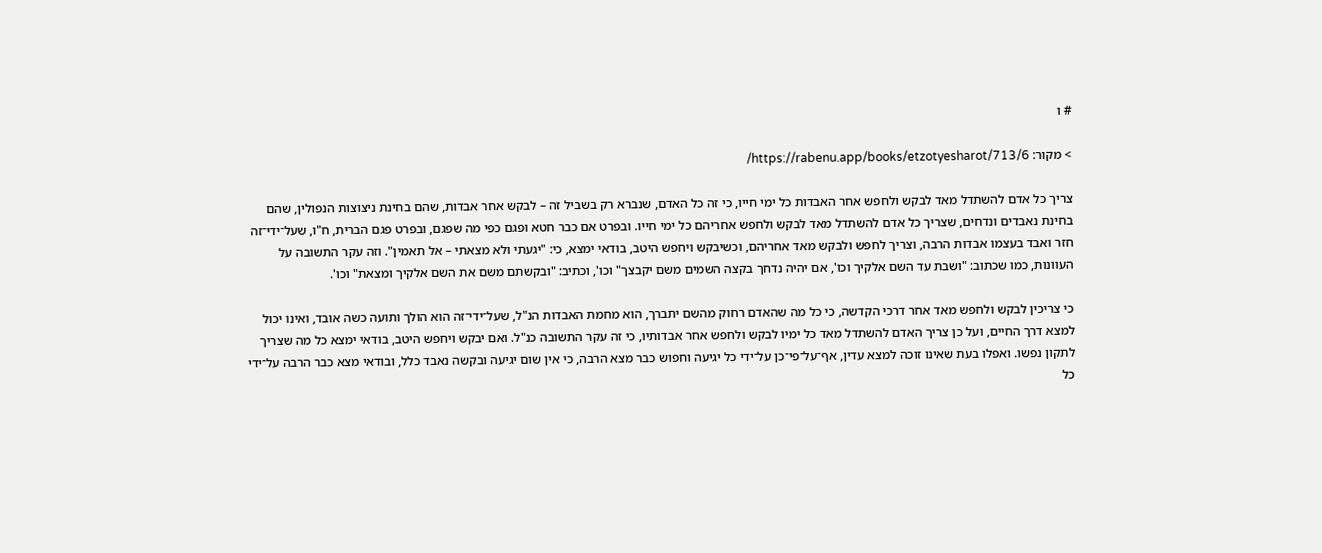# ו

> מקור: https://rabenu.app/books/etzotyesharot/713/6/

צריך כל אדם להשתדל מאד לבקש ולחפש אחר האבדות כל ימי חייו, כי זה כל האדם, שנברא רק בשביל זה – לבקש אחר אבדות, שהם בחינת ניצוצות הנפולין, שהם בחינת נאבדים ונדחים, שצריך כל אדם להשתדל מאד לבקש ולחפש אחריהם כל ימי חייו. ובפרט אם כבר חטא ופגם כפי מה שפגם, ובפרט פגם הברית, ח"ו, שעל־ידי־זה חזר ואבד בעצמו אבדות הרבה, וצריך לחפש ולבקש מאד אחריהם, וכשיבקש ויחפש היטב, בודאי ימצא, כי: "יגעתי ולא מצאתי – אל תאמין". וזה עקר התשובה על העוונות, כמו שכתוב: "ושבת עד השם אלקיך וכו', אם יהיה נדחך בקצה השמים משם יקבצך" וכו', וכתיב: "ובקשתם משם את השם אלקיך ומצאת" וכו'.

כי צריכין לבקש ולחפש מאד אחר דרכי הקדשה, כי כל מה שהאדם רחוק מהשם יתברך, הוא מחמת האבדות הנ"ל, שעל־ידי־זה הוא הולך ותועה כשה אובד, ואינו יכול למצא דרך החיים, ועל כן צריך האדם להשתדל מאד כל ימיו לבקש ולחפש אחר אבדותיו, כי זה עקר התשובה כנ"ל. ואם יבקש ויחפש היטב, בודאי ימצא כל מה שצריך לתקון נפשו. ואפלו בעת שאינו זוכה למצא עדין, אף־על־פי־כן על־ידי כל יגיעה וחפוש כבר מצא הרבה, כי אין שום יגיעה ובקשה נאבד כלל, ובודאי מצא כבר הרבה על־ידי כל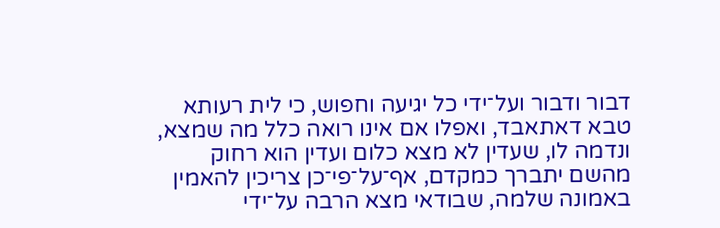דבור ודבור ועל־ידי כל יגיעה וחפוש, כי לית רעותא טבא דאתאבד, ואפלו אם אינו רואה כלל מה שמצא, ונדמה לו, שעדין לא מצא כלום ועדין הוא רחוק מהשם יתברך כמקדם, אף־על־פי־כן צריכין להאמין באמונה שלמה, שבודאי מצא הרבה על־ידי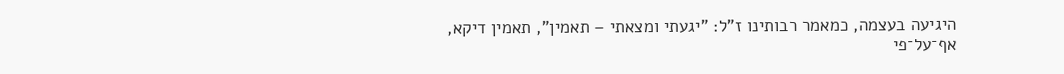היגיעה בעצמה, כמאמר רבותינו ז"ל: "יגעתי ומצאתי – תאמין", תאמין דיקא, אף־על־פי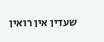שעדין אין רואין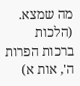מה שמצא. (הלכות ברכות הפרות ה', אות א)